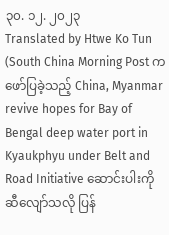၃၀. ၁၂. ၂၀၂၃
Translated by Htwe Ko Tun
(South China Morning Post က ဖော်ပြခဲ့သည့် China, Myanmar revive hopes for Bay of Bengal deep water port in Kyaukphyu under Belt and Road Initiative ဆောင်းပါးကို ဆီလျော်သလို ပြန်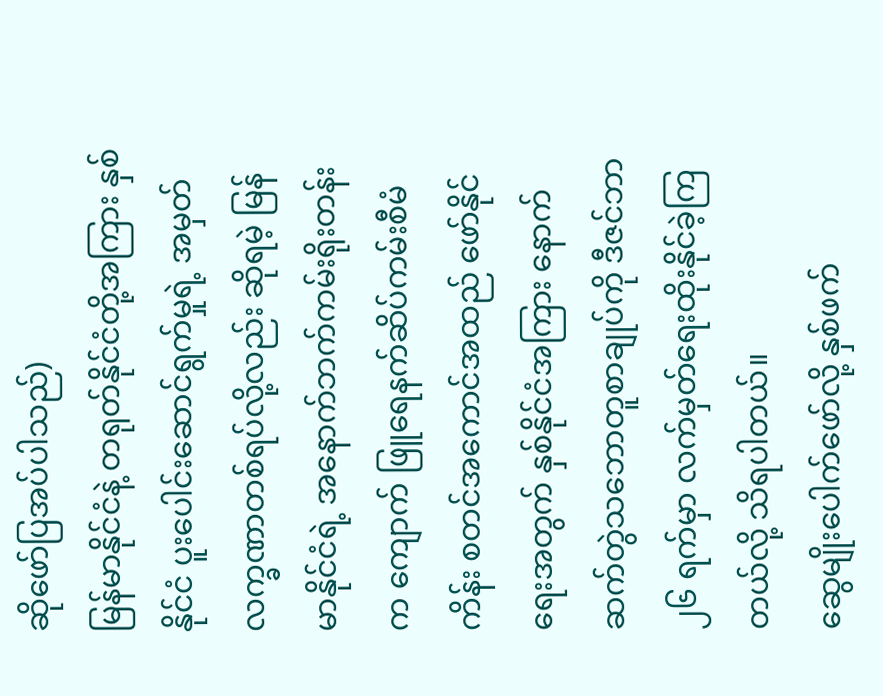ဆိုဖော်ပြအပ်ပါသည်)
မြန်မာနိုင်ငံနဲ့ တရုတ်နိုင်ငံတို့အကြား နှစ်နိုင်ငံ ပူးပေါင်းဆောင်ရွက်မှုရဲ့ အမှတ်လက္ခဏာတစ်ရပ်လို့လည်း ဆိုရမဲ့ မြန်မာနိုင်ငံရဲ့ အနောက်ဘက်ကမ်းရိုးတန်းက ကျောက် ဖြူရေနက်ဆိပ်ကမ်းစီမံကိန်း စတင်အကောင်အထည် ဖော်နိုင်ရေးအတွက် နှစ်နိုင်ငံအကြား နောက်ဆက်တွဲသဘောတူစာချုပ်ကို ဒီဇင်ဘာ ၂၆ ရက်မှာ လက်မှတ်ရေးထိုးနိုင်ခဲ့ကြတယ်လို့ သိရပါတယ်။
ဆွေမျိုးပေါက်ဖော်လို့ နှစ်ဖက်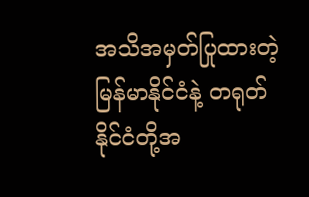အသိအမှတ်ပြုထားတဲ့ မြန်မာနိုင်ငံနဲ့ တရုတ်နိုင်ငံတို့အ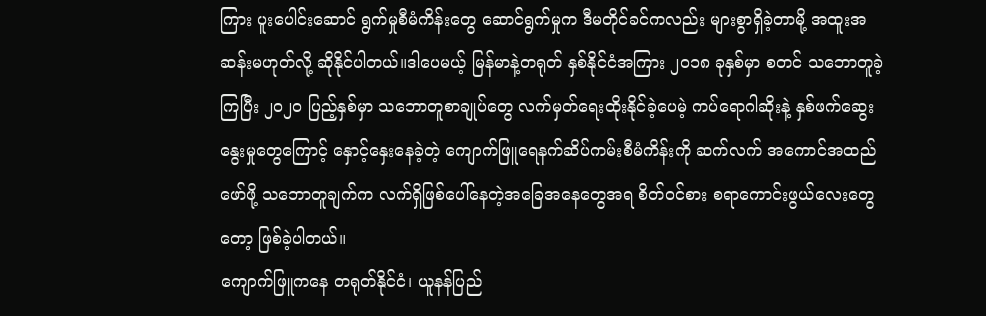ကြား ပူးပေါင်းဆောင် ရွက်မှုစီမံကိန်းတွေ ဆောင်ရွက်မှုက ဒီမတိုင်ခင်ကလည်း များစွာရှိခဲ့တာမို့ အထူးအဆန်းမဟုတ်လို့ ဆိုနိုင်ပါတယ်။ဒါပေမယ့် မြန်မာနဲ့တရုတ် နှစ်နိုင်ငံအကြား ၂၀၁၈ ခုနှစ်မှာ စတင် သဘောတူခဲ့ကြပြီး ၂၀၂၀ ပြည့်နှစ်မှာ သဘောတူစာချုပ်တွေ လက်မှတ်ရေးထိုးနိုင်ခဲ့ပေမဲ့ ကပ်ရောဂါဆိုးနဲ့ နှစ်ဖက်ဆွေးနွေးမှုတွေကြောင့် နှောင့်နှေးနေခဲ့တဲ့ ကျောက်ဖြူရေနက်ဆိပ်ကမ်းစီမံကိန်းကို ဆက်လက် အကောင်အထည်ဖော်ဖို့ သဘောတူချက်က လက်ရှိဖြစ်ပေါ်နေတဲ့အခြေအနေတွေအရ စိတ်ဝင်စား စရာကောင်းဖွယ်လေးတွေတော့ ဖြစ်ခဲ့ပါတယ်။
ကျောက်ဖြူကနေ တရုတ်နိုင်ငံ၊ ယူနန်ပြည်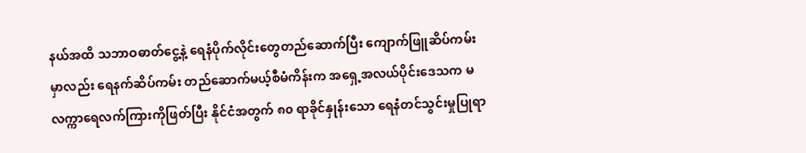နယ်အထိ သဘာဝဓာတ်ငွေ့နဲ့ ရေနံပိုက်လိုင်းတွေတည်ဆောက်ပြီး ကျောက်ဖြူဆိပ်ကမ်းမှာလည်း ရေနက်ဆိပ်ကမ်း တည်ဆောက်မယ့်စီမံကိန်းက အရှေ့အလယ်ပိုင်းဒေသက မလက္ကာရေလက်ကြားကိုဖြတ်ပြီး နိုင်ငံအတွက် ၈၀ ရာခိုင်နှုန်းသော ရေနံတင်သွင်းမှုပြုရာ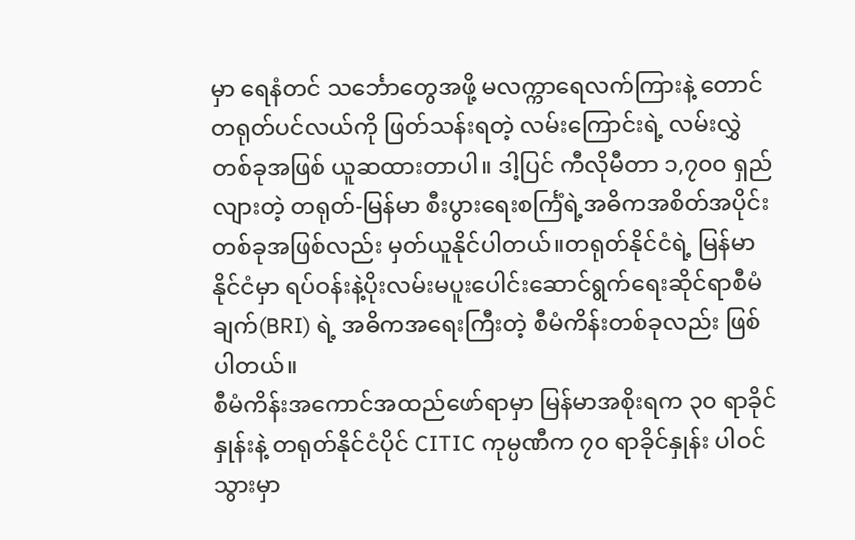မှာ ရေနံတင် သင်္ဘောတွေအဖို့ မလက္ကာရေလက်ကြားနဲ့ တောင်တရုတ်ပင်လယ်ကို ဖြတ်သန်းရတဲ့ လမ်းကြောင်းရဲ့ လမ်းလွှဲတစ်ခုအဖြစ် ယူဆထားတာပါ။ ဒါ့ပြင် ကီလိုမီတာ ၁,၇၀၀ ရှည်လျားတဲ့ တရုတ်-မြန်မာ စီးပွားရေးစင်္ကြံရဲ့အဓိကအစိတ်အပိုင်းတစ်ခုအဖြစ်လည်း မှတ်ယူနိုင်ပါတယ်။တရုတ်နိုင်ငံရဲ့ မြန်မာနိုင်ငံမှာ ရပ်ဝန်းနဲ့ပိုးလမ်းမပူးပေါင်းဆောင်ရွက်ရေးဆိုင်ရာစီမံချက်(BRI) ရဲ့ အဓိကအရေးကြီးတဲ့ စီမံကိန်းတစ်ခုလည်း ဖြစ်ပါတယ်။
စီမံကိန်းအကောင်အထည်ဖော်ရာမှာ မြန်မာအစိုးရက ၃၀ ရာခိုင်နှုန်းနဲ့ တရုတ်နိုင်ငံပိုင် CITIC ကုမ္ပဏီက ၇၀ ရာခိုင်နှုန်း ပါဝင်သွားမှာ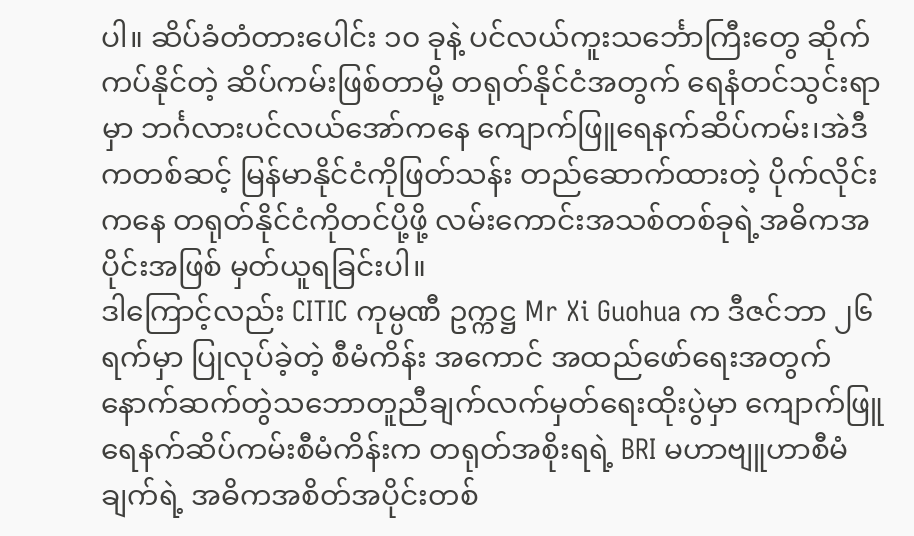ပါ။ ဆိပ်ခံတံတားပေါင်း ၁၀ ခုနဲ့ ပင်လယ်ကူးသင်္ဘောကြီးတွေ ဆိုက်ကပ်နိုင်တဲ့ ဆိပ်ကမ်းဖြစ်တာမို့ တရုတ်နိုင်ငံအတွက် ရေနံတင်သွင်းရာမှာ ဘင်္ဂလားပင်လယ်အော်ကနေ ကျောက်ဖြူရေနက်ဆိပ်ကမ်း၊အဲဒီကတစ်ဆင့် မြန်မာနိုင်ငံကိုဖြတ်သန်း တည်ဆောက်ထားတဲ့ ပိုက်လိုင်းကနေ တရုတ်နိုင်ငံကိုတင်ပို့ဖို့ လမ်းကောင်းအသစ်တစ်ခုရဲ့အဓိကအပိုင်းအဖြစ် မှတ်ယူရခြင်းပါ။
ဒါကြောင့်လည်း CITIC ကုမ္ပဏီ ဥက္ကဋ္ဌ Mr Xi Guohua က ဒီဇင်ဘာ ၂၆ ရက်မှာ ပြုလုပ်ခဲ့တဲ့ စီမံကိန်း အကောင် အထည်ဖော်ရေးအတွက် နောက်ဆက်တွဲသဘောတူညီချက်လက်မှတ်ရေးထိုးပွဲမှာ ကျောက်ဖြူရေနက်ဆိပ်ကမ်းစီမံကိန်းက တရုတ်အစိုးရရဲ့ BRI မဟာဗျူဟာစီမံချက်ရဲ့ အဓိကအစိတ်အပိုင်းတစ်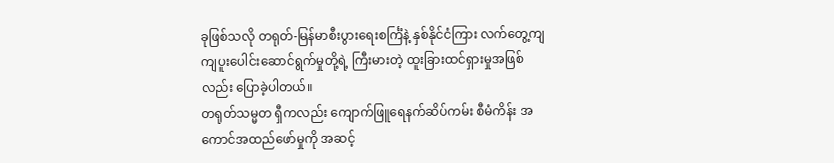ခုဖြစ်သလို တရုတ်-မြန်မာစီးပွားရေးစင်္ကြံနဲ့ နှစ်နိုင်ငံကြား လက်တွေ့ကျကျပူးပေါင်းဆောင်ရွက်မှုတို့ရဲ့ ကြီးမားတဲ့ ထူးခြားထင်ရှားမှုအဖြစ်လည်း ပြောခဲ့ပါတယ်။
တရုတ်သမ္မတ ရှီကလည်း ကျောက်ဖြူရေနက်ဆိပ်ကမ်း စီမံကိန်း အကောင်အထည်ဖော်မှုကို အဆင့်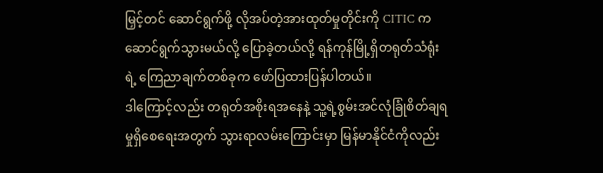မြှင့်တင် ဆောင်ရွက်ဖို့ လိုအပ်တဲ့အားထုတ်မှုတိုင်းကို CITIC ကဆောင်ရွက်သွားမယ်လို့ ပြောခဲ့တယ်လို့ ရန်ကုန်မြို့ရှိတရုတ်သံရုံးရဲ့ ကြေညာချက်တစ်ခုက ဖော်ပြထားပြန်ပါတယ်။
ဒါကြောင့်လည်း တရုတ်အစိုးရအနေနဲ့ သူ့ရဲ့စွမ်းအင်လုံခြုံစိတ်ချရမှုရှိစေရေးအတွက် သွားရာလမ်းကြောင်းမှာ မြန်မာနိုင်ငံကိုလည်း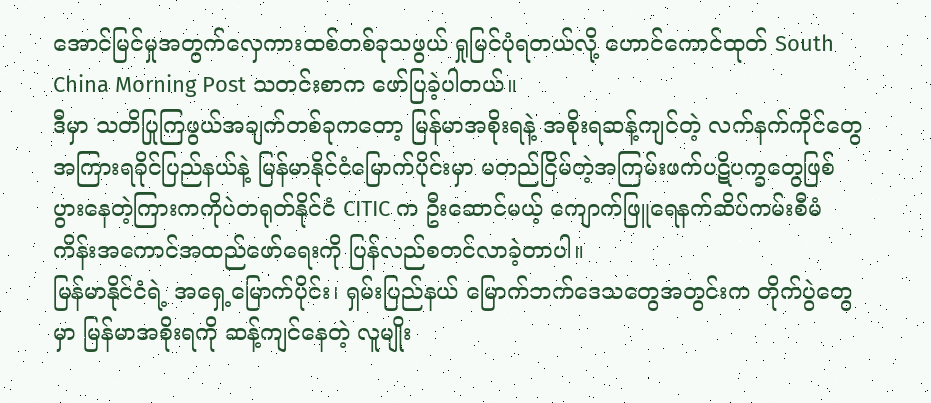အောင်မြင်မှုအတွက်လှေကားထစ်တစ်ခုသဖွယ် ရှုမြင်ပုံရတယ်လို့ ဟောင်ကောင်ထုတ် South China Morning Post သတင်းစာက ဖော်ပြခဲ့ပါတယ်။
ဒီမှာ သတိပြုကြဖွယ်အချက်တစ်ခုကတော့ မြန်မာအစိုးရနဲ့ အစိုးရဆန့်ကျင်တဲ့ လက်နက်ကိုင်တွေအကြားရခိုင်ပြည်နယ်နဲ့ မြန်မာနိုင်ငံမြောက်ပိုင်းမှာ မတည်ငြိမ်တဲ့အကြမ်းဖက်ပဋိပက္ခတွေဖြစ်ပွားနေတဲ့ကြားကကိုပဲတရုတ်နိုင်ငံ CITIC က ဦးဆောင်မယ့် ကျောက်ဖြူရေနက်ဆိပ်ကမ်းစီမံကိန်းအကောင်အထည်ဖော်ရေးကို ပြန်လည်စတင်လာခဲ့တာပါ။
မြန်မာနိုင်ငံရဲ့ အရှေ့မြောက်ပိုင်း၊ ရှမ်းပြည်နယ် မြောက်ဘက်ဒေသတွေအတွင်းက တိုက်ပွဲတွေမှာ မြန်မာအစိုးရကို ဆန့်ကျင်နေတဲ့ လူမျိုး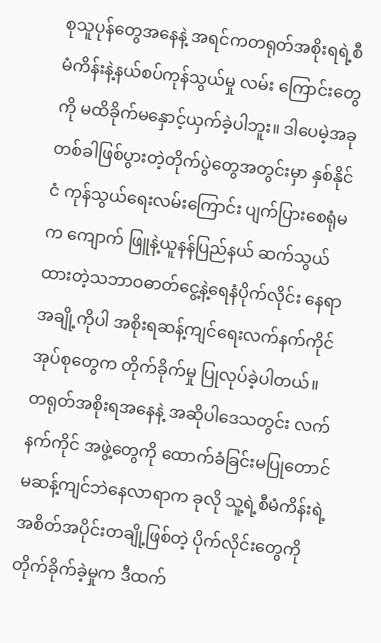စုသူပုန်တွေအနေနဲ့ အရင်ကတရုတ်အစိုးရရဲ့စီမံကိန်းနဲ့နယ်စပ်ကုန်သွယ်မှု လမ်း ကြောင်းတွေကို မထိခိုက်မနှောင့်ယှက်ခဲ့ပါဘူး။ ဒါပေမဲ့အခုတစ်ခါဖြစ်ပွားတဲ့တိုက်ပွဲတွေအတွင်းမှာ နှစ်နိုင်ငံ ကုန်သွယ်ရေးလမ်းကြောင်း ပျက်ပြားစေရုံမက ကျောက် ဖြူနဲ့ယူနန်ပြည်နယ် ဆက်သွယ်ထားတဲ့သဘာဝဓာတ်ငွေ့နဲ့ရေနံပိုက်လိုင်း နေရာအချို့ကိုပါ အစိုးရဆန့်ကျင်ရေးလက်နက်ကိုင်အုပ်စုတွေက တိုက်ခိုက်မှု ပြုလုပ်ခဲ့ပါတယ်။
တရုတ်အစိုးရအနေနဲ့ အဆိုပါဒေသတွင်း လက်နက်ကိုင် အဖွဲ့တွေကို ထောက်ခံခြင်းမပြုတောင် မဆန့်ကျင်ဘဲနေလာရာက ခုလို သူ့ရဲ့စီမံကိန်းရဲ့အစိတ်အပိုင်းတချို့ဖြစ်တဲ့ ပိုက်လိုင်းတွေကိုတိုက်ခိုက်ခဲ့မှုက ဒီထက်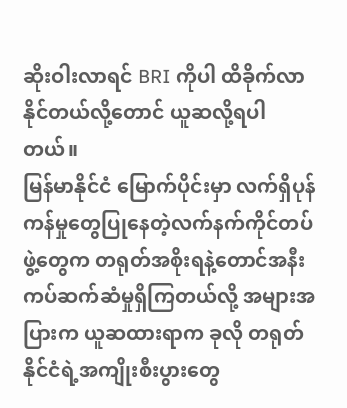ဆိုးဝါးလာရင် BRI ကိုပါ ထိခိုက်လာနိုင်တယ်လို့တောင် ယူဆလို့ရပါတယ်။
မြန်မာနိုင်ငံ မြောက်ပိုင်းမှာ လက်ရှိပုန်ကန်မှုတွေပြုနေတဲ့လက်နက်ကိုင်တပ်ဖွဲ့တွေက တရုတ်အစိုးရနဲ့တောင်အနီးကပ်ဆက်ဆံမှုရှိကြတယ်လို့ အများအပြားက ယူဆထားရာက ခုလို တရုတ်နိုင်ငံရဲ့အကျိုးစီးပွားတွေ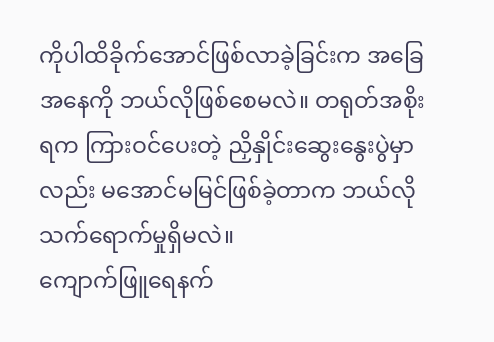ကိုပါထိခိုက်အောင်ဖြစ်လာခဲ့ခြင်းက အခြေအနေကို ဘယ်လိုဖြစ်စေမလဲ။ တရုတ်အစိုးရက ကြားဝင်ပေးတဲ့ ညှိနှိုင်းဆွေးနွေးပွဲမှာလည်း မအောင်မမြင်ဖြစ်ခဲ့တာက ဘယ်လိုသက်ရောက်မှုရှိမလဲ။
ကျောက်ဖြူရေနက်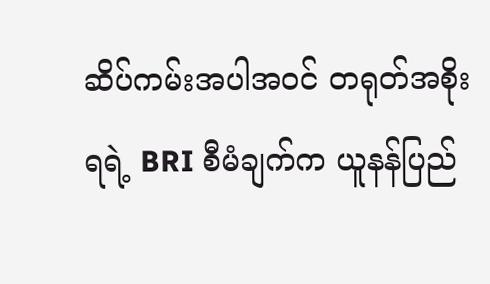ဆိပ်ကမ်းအပါအဝင် တရုတ်အစိုးရရဲ့ BRI စီမံချက်က ယူနန်ပြည်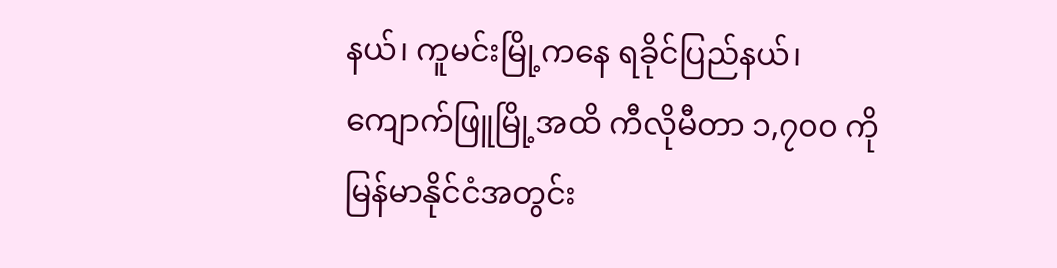နယ်၊ ကူမင်းမြို့ကနေ ရခိုင်ပြည်နယ်၊ ကျောက်ဖြူမြို့အထိ ကီလိုမီတာ ၁,၇၀၀ ကို မြန်မာနိုင်ငံအတွင်း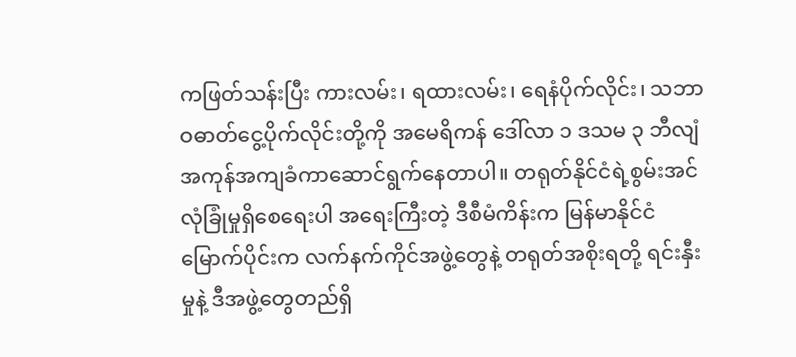ကဖြတ်သန်းပြီး ကားလမ်း၊ ရထားလမ်း၊ ရေနံပိုက်လိုင်း၊ သဘာဝဓာတ်ငွေ့ပိုက်လိုင်းတို့ကို အမေရိကန် ဒေါ်လာ ၁ ဒသမ ၃ ဘီလျံအကုန်အကျခံကာဆောင်ရွက်နေတာပါ။ တရုတ်နိုင်ငံရဲ့စွမ်းအင်လုံခြုံမှုရှိစေရေးပါ အရေးကြီးတဲ့ ဒီစီမံကိန်းက မြန်မာနိုင်ငံ မြောက်ပိုင်းက လက်နက်ကိုင်အဖွဲ့တွေနဲ့ တရုတ်အစိုးရတို့ ရင်းနှီးမှုနဲ့ ဒီအဖွဲ့တွေတည်ရှိ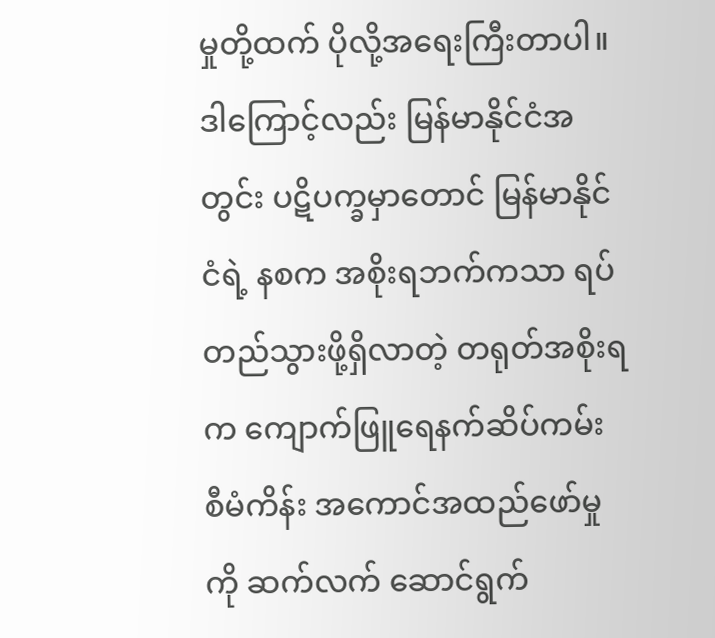မှုတို့ထက် ပိုလို့အရေးကြီးတာပါ။
ဒါကြောင့်လည်း မြန်မာနိုင်ငံအတွင်း ပဋိပက္ခမှာတောင် မြန်မာနိုင်ငံရဲ့ နစက အစိုးရဘက်ကသာ ရပ်တည်သွားဖို့ရှိလာတဲ့ တရုတ်အစိုးရက ကျောက်ဖြူရေနက်ဆိပ်ကမ်း စီမံကိန်း အကောင်အထည်ဖော်မှုကို ဆက်လက် ဆောင်ရွက်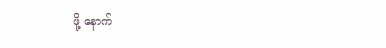ဖို့ နောက်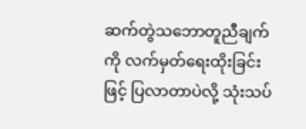ဆက်တွဲသဘောတူညီချက်ကို လက်မှတ်ရေးထိုးခြင်းဖြင့် ပြလာတာပဲလို့ သုံးသပ်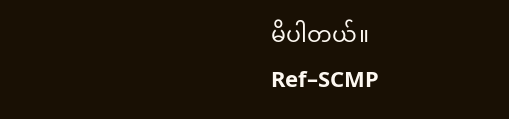မိပါတယ်။
Ref–SCMP